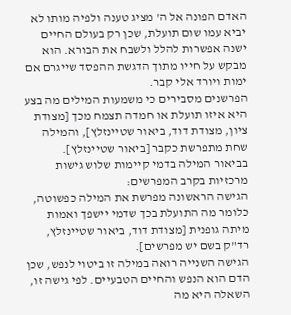האדם הפונה אל ה' מציג טענה ולפיה מותו לא יביא עמו שום תועלת, שכן רק בעולם החיים ישנה אפשרות להלל ולשבח את הבורא. הוא מבקש על חייו מתוך הדגשת ההפסד שייגרם אם ימות ויורד אלי קבר.
הפרשנים מסבירים כי משמעות המילים מה בצע היא איזו תועלת או חמדה תצמח מכך [מצודת ציון, מצודת דוד, ביאור שטיינזלץ], והמילה שחת מתפרשת כקבר [ביאור שטיינזלץ].
בביאור המילה בדמי קיימות שלוש גישות מרכזיות בקרב המפרשים:
הגישה הראשונה מפרשת את המילה כפשוטה, כלומר מה התועלת בכך שדמי יישפך ואמות מיתה גופנית [מצודת דוד, ביאור שטיינזלץ, רד"ק בשם יש מפרשים].
הגישה השנייה רואה במילה זו ביטוי לנפש, שכן הדם הוא הנפש והחיים הטבעיים. לפי גישה זו, השאלה היא מה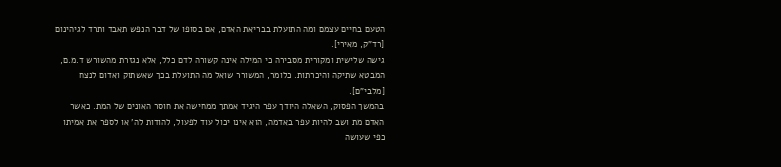הטעם בחיים עצמם ומה התועלת בבריאת האדם, אם בסופו של דבר הנפש תאבד ותרד לגיהינום [רד"ק, מאירי].
גישה שלישית ומקורית מסבירה כי המילה אינה קשורה לדם כלל, אלא נגזרת מהשורש ד.מ.ם, המבטא שתיקה והיכרתות. כלומר, המשורר שואל מה התועלת בכך שאשתוק ואדום לנצח [מלבי"ם].
בהמשך הפסוק, השאלה היודך עפר היגיד אמתך ממחישה את חוסר האונים של המת. כאשר האדם מת ושב להיות עפר באדמה, הוא אינו יכול עוד לפעול, להודות לה' או לספר את אמיתו כפי שעושה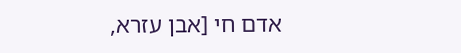אדם חי [אבן עזרא,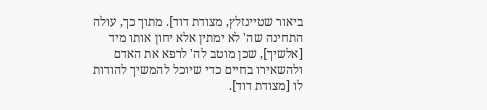ביאור שטיינזלץ, מצודת דוד]. מתוך כך, עולה התחינה שה' לא ימתין אלא יחון אותו מיד [אלשיך], שכן מוטב לה' לרפא את האדם ולהשאירו בחיים כדי שיוכל להמשיך להודות לו [מצודת דוד].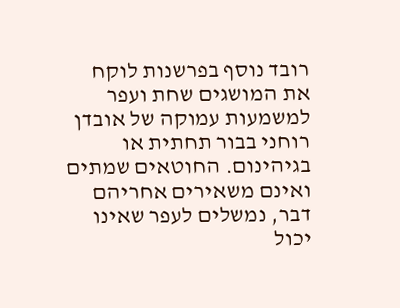רובד נוסף בפרשנות לוקח את המושגים שחת ועפר למשמעות עמוקה של אובדן רוחני בבור תחתית או בגיהינום. החוטאים שמתים ואינם משאירים אחריהם דבר, נמשלים לעפר שאינו יכול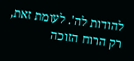להודות לה'. לעומת זאת, רק הרוח הזוכה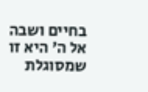בחיים ושבה אל ה' היא זו שמסוגלת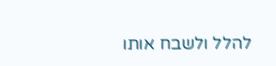להלל ולשבח אותו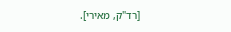[רד"ק, מאירי].